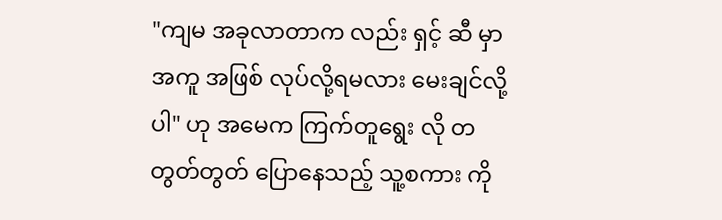"ကျမ အခုလာတာက လည်း ရှင့် ဆီ မှာ အကူ အဖြစ် လုပ်လို့ရမလား မေးချင်လို့ပါ" ဟု အမေက ကြက်တူရွေး လို တတွတ်တွတ် ပြောနေသည့် သူ့စကား ကို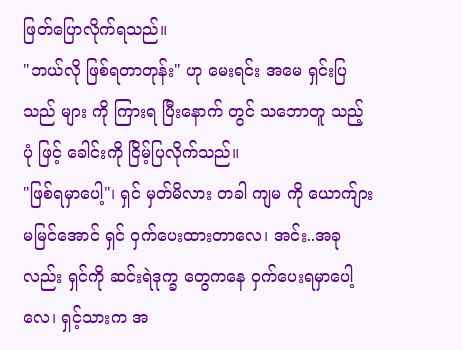ဖြတ်ပြောလိုက်ရသည်။
"ဘယ်လို ဖြစ်ရတာတုန်း" ဟု မေးရင်း အမေ ရှင်းပြသည် များ ကို ကြားရ ပြီးနောက် တွင် သဘောတူ သည့် ပုံ ဖြင့် ခေါင်းကို ငြိမ့်ပြလိုက်သည်။
"ဖြစ်ရမှာပေါ့"၊ ရှင် မှတ်မိလား တခါ ကျမ ကို ယောက်ျား မမြင်အောင် ရှင် ဝှက်ပေးထားတာလေ၊ အင်း..အခုလည်း ရှင်ကို ဆင်းရဲဒုက္ခ တွေကနေ ဝှက်ပေးရမှာပေါ့လေ၊ ရှင့်သားက အ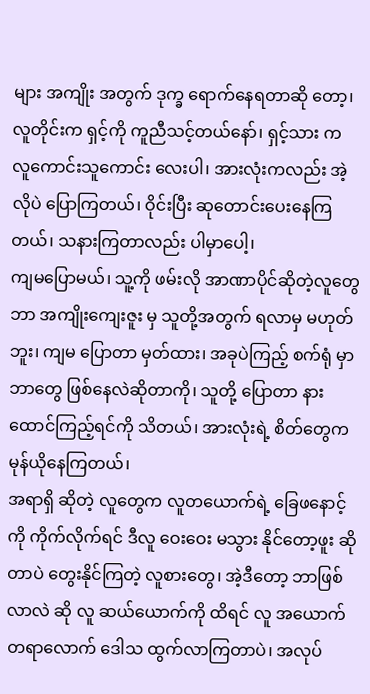များ အကျိုး အတွက် ဒုက္ခ ရောက်နေရတာဆို တော့၊ လူတိုင်းက ရှင့်ကို ကူညီသင့်တယ်နော်၊ ရှင့်သား က လူကောင်းသူကောင်း လေးပါ၊ အားလုံးကလည်း အဲ့လိုပဲ ပြောကြတယ်၊ ဝိုင်းပြီး ဆုတောင်းပေးနေကြတယ်၊ သနားကြတာလည်း ပါမှာပေါ့၊
ကျမပြောမယ်၊ သူ့ကို ဖမ်းလို အာဏာပိုင်ဆိုတဲ့လူတွေ ဘာ အကျိုးကျေးဇူး မှ သူတို့အတွက် ရလာမှ မဟုတ်ဘူး၊ ကျမ ပြောတာ မှတ်ထား၊ အခုပဲကြည့် စက်ရုံ မှာ ဘာတွေ ဖြစ်နေလဲဆိုတာကို၊ သူတို့ ပြောတာ နားထောင်ကြည့်ရင်ကို သိတယ်၊ အားလုံးရဲ့ စိတ်တွေက မုန်ယိုနေကြတယ်၊
အရာရှိ ဆိုတဲ့ လူတွေက လူတယောက်ရဲ့ ခြေဖနောင့်ကို ကိုက်လိုက်ရင် ဒီလူ ဝေးဝေး မသွား နိုင်တော့ဖူး ဆိုတာပဲ တွေးနိုင်ကြတဲ့ လူစားတွေ၊ အဲ့ဒီတော့ ဘာဖြစ်လာလဲ ဆို လူ ဆယ်ယောက်ကို ထိရင် လူ အယောက် တရာလောက် ဒေါသ ထွက်လာကြတာပဲ၊ အလုပ်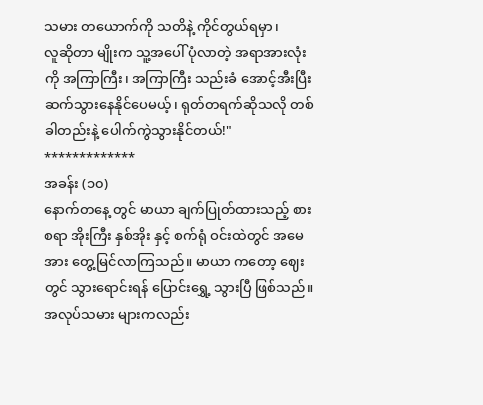သမား တယောက်ကို သတိနဲ့ ကိုင်တွယ်ရမှာ၊
လူဆိုတာ မျိုးက သူ့အပေါ် ပုံလာတဲ့ အရာအားလုံးကို အကြာကြီး၊ အကြာကြီး သည်းခံ အောင့်အီးပြီး ဆက်သွားနေနိုင်ပေမယ့်၊ ရုတ်တရက်ဆိုသလို တစ်ခါတည်းနဲ့ ပေါက်ကွဲသွားနိုင်တယ်!"
*************
အခန်း (၁၀)
နောက်တနေ့ တွင် မာယာ ချက်ပြုတ်ထားသည့် စားစရာ အိုးကြီး နှစ်အိုး နှင့် စက်ရုံ ဝင်းထဲတွင် အမေအား တွေ့မြင်လာကြသည်။ မာယာ ကတော့ ဈေးတွင် သွားရောင်းရန် ပြောင်းရွှေ့ သွားပြီ ဖြစ်သည်။
အလုပ်သမား များကလည်း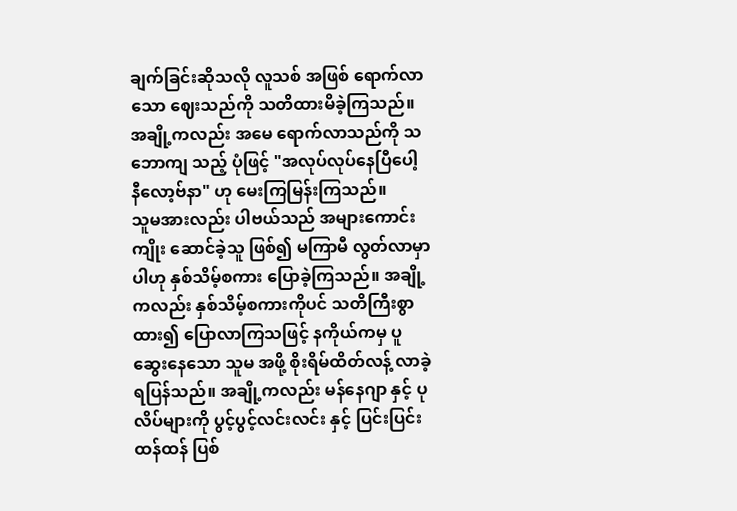ချက်ခြင်းဆိုသလို လူသစ် အဖြစ် ရောက်လာသော ဈေးသည်ကို သတိထားမိခဲ့ကြသည်။ အချို့ကလည်း အမေ ရောက်လာသည်ကို သဘောကျ သည့် ပုံဖြင့် "အလုပ်လုပ်နေပြီပေါ့ နီလော့ဗ်နာ" ဟု မေးကြမြန်းကြသည်။
သူမအားလည်း ပါဗယ်သည် အများကောင်းကျိုး ဆောင်ခဲ့သူ ဖြစ်၍ မကြာမီ လွတ်လာမှာပါဟု နှစ်သိမ့်စကား ပြောခဲ့ကြသည်။ အချို့ကလည်း နှစ်သိမ့်စကားကိုပင် သတိကြီးစွာ ထား၍ ပြောလာကြသဖြင့် နကိုယ်ကမှ ပူဆွေးနေသော သူမ အဖို့ စိုးရိမ်ထိတ်လန့် လာခဲ့ရပြန်သည်။ အချို့ကလည်း မန်နေဂျာ နှင့် ပုလိပ်များကို ပွင့်ပွင့်လင်းလင်း နှင့် ပြင်းပြင်းထန်ထန် ပြစ်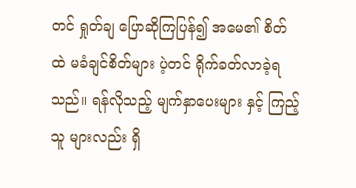တင် ရှုတ်ချ ပြောဆိုကြပြန်၍ အမေ၏ စိတ်ထဲ မခံချင်စိတ်များ ပဲ့တင် ရိုက်ခတ်လာခဲ့ရသည်။ ရန်လိုသည့် မျက်နှာပေးများ နှင့် ကြည့်သူ များလည်း ရှိ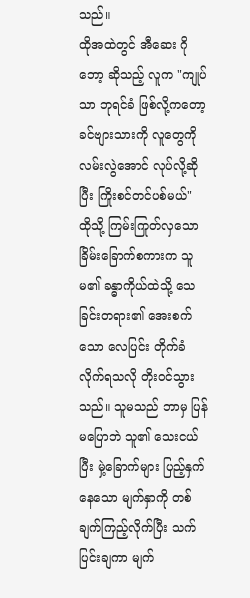သည်။
ထိုအထဲတွင် အီဆေး ဂိုဘော့ ဆိုသည့် လူက "ကျုပ်သာ ဘုရင်ခံ ဖြစ်လို့ကတော့ ခင်ဗျားသားကို လူတွေကို လမ်းလွဲအောင် လုပ်လို့ဆိုပြီး ကြိုးစင်တင်ပစ်မယ်"
ထိုသို့ ကြမ်းကြုတ်လှသော ခြိမ်းခြောက်စကားက သူမ၏ ခန္ဓာကိုယ်ထဲသို့ သေခြင်းတရား၏ အေးစက်သော လေပြင်း တိုက်ခံလိုက်ရသလို တိုးဝင်သွားသည်။ သူမသည် ဘာမှ ပြန်မပြောဘဲ သူ၏ သေးငယ်ပြီး မှဲ့ခြောက်များ ပြည့်နှက်နေသော မျက်နှာကို တစ်ချက်ကြည့်လိုက်ပြီး သက်ပြင်းချကာ မျက်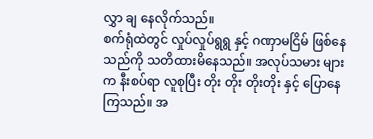လွှာ ချ နေလိုက်သည်။
စက်ရုံထဲတွင် လှုပ်လှုပ်ရွရွ နှင့် ဂဏှာမငြိမ် ဖြစ်နေသည်ကို သတိထားမိနေသည်။ အလုပ်သမား များ က နီးစပ်ရာ လူစုပြီး တိုး တိုး တိုးတိုး နှင့် ပြောနေကြသည်။ အ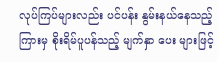လုပ်ကြပ်များလည်း ပင်ပန်း နွမ်းနယ်နေသည့် ကြားမှ စိုးရိမ်ပူပန်သည့် မျက်နှာ ပေး များဖြင့်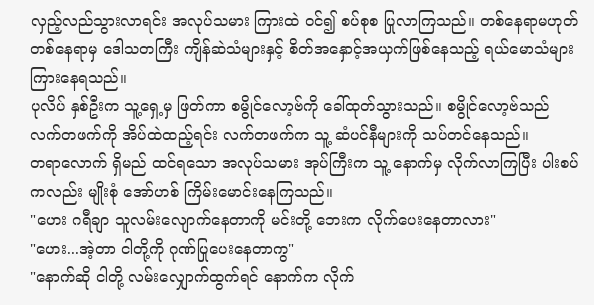လှည့်လည်သွားလာရင်း အလုပ်သမား ကြားထဲ ဝင်၍ စပ်စုစ ပြုလာကြသည်။ တစ်နေရာမဟုတ် တစ်နေရာမှ ဒေါသတကြီး ကျိန်ဆဲသံများနှင့် စိတ်အနှောင့်အယှက်ဖြစ်နေသည့် ရယ်မောသံများ ကြားနေရသည်။
ပုလိပ် နှစ်ဦးက သူ့ရှေ့မှ ဖြတ်ကာ စမွိုင်လော့ဗ်ကို ခေါ်ထုတ်သွားသည်။ စမွိုင်လော့ဗ်သည် လက်တဖက်ကို အိပ်ထဲထည့်ရင်း လက်တဖက်က သူ့ ဆံပင်နီများကို သပ်တင်နေသည်။
တရာလောက် ရှိမည် ထင်ရသော အလုပ်သမား အုပ်ကြီးက သူ့ နောက်မှ လိုက်လာကြပြီး ပါးစပ်ကလည်း မျိုးစုံ အော်ဟစ် ကြိမ်းမောင်းနေကြသည်။
"ဟေး ဂရီချာ သူလမ်းလျောက်နေတာကို မင်းတို့ ဘေးက လိုက်ပေးနေတာလား"
"ဟေး...အဲ့တာ ငါတို့ကို ဂုဏ်ပြုပေးနေတာကွ"
"နောက်ဆို ငါတို့ လမ်းလျှောက်ထွက်ရင် နောက်က လိုက်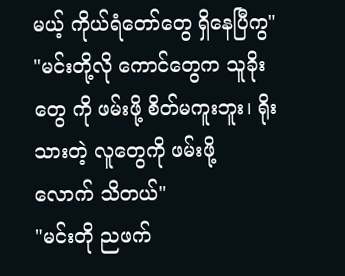မယ့် ကိုယ်ရံတော်တွေ ရှိနေပြီကွ"
"မင်းတို့လို ကောင်တွေက သူခိုး တွေ ကို ဖမ်းဖို့ စိတ်မကူးဘူး၊ ရိုးသားတဲ့ လူတွေကို ဖမ်းဖို့ လောက် သိတယ်"
"မင်းတို ညဖက်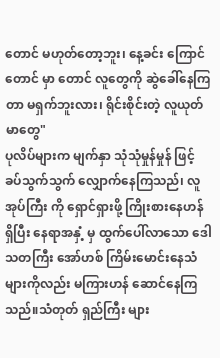တောင် မဟုတ်တော့ဘူး၊ နေ့ခင်း ကြောင်တောင် မှာ တောင် လူတွေကို ဆွဲခေါ်နေကြတာ မရှက်ဘူးလား၊ ရိုင်းစိုင်းတဲ့ လူယုတ်မာတွေ"
ပုလိပ်များက မျက်နှာ သုံသုံမှုန်မှုန် ဖြင့် ခပ်သွက်သွက် လျှောက်နေကြသည်၊ လူအုပ်ကြီး ကို ရှောင်ရှားဖို့ ကြိုးစားနေဟန် ရှိပြီး နေရာအနှံ့ မှ ထွက်ပေါ်လာသော ဒေါသတကြီး အော်ဟစ် ကြိမ်းမောင်းနေသံ များကိုလည်း မကြားဟန် ဆောင်နေကြသည်။သံတုတ် ရှည်ကြီး များ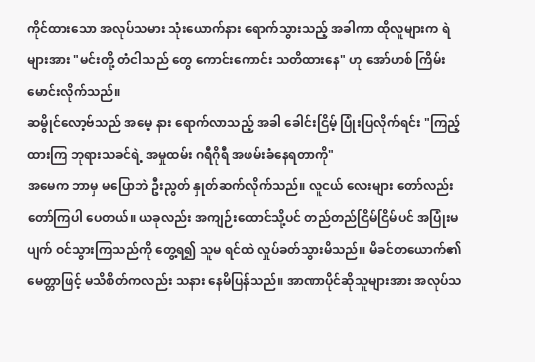ကိုင်ထားသော အလုပ်သမား သုံးယောက်နား ရောက်သွားသည့် အခါကာ ထိုလူများက ရဲများအား "မင်းတို့ တံငါသည် တွေ ကောင်းကောင်း သတိထားနေ" ဟု အော်ဟစ် ကြိမ်းမောင်းလိုက်သည်။
ဆမွိုင်လော့ဗ်သည် အမေ့ နား ရောက်လာသည့် အခါ ခေါင်းငြိမ့် ပြုံးပြလိုက်ရင်း "ကြည့်ထားကြ ဘုရားသခင်ရဲ့ အမှုထမ်း ဂရီဂိုရီ အဖမ်းခံနေရတာကို"
အမေက ဘာမှ မပြောဘဲ ဦးညွတ် နှုတ်ဆက်လိုက်သည်။ လူငယ် လေးများ တော်လည်း တော်ကြပါ ပေတယ်။ ယခုလည်း အကျဉ်းထောင်သို့ပင် တည်တည်ငြိမ်ငြိမ်ပင် အပြုံးမပျက် ဝင်သွားကြသည်ကို တွေ့ရ၍ သူမ ရင်ထဲ လှုပ်ခတ်သွားမိသည်။ မိခင်တယောက်၏ မေတ္တာဖြင့် မသိစိတ်ကလည်း သနား နေမိပြန်သည်။ အာဏာပိုင်ဆိုသူများအား အလုပ်သ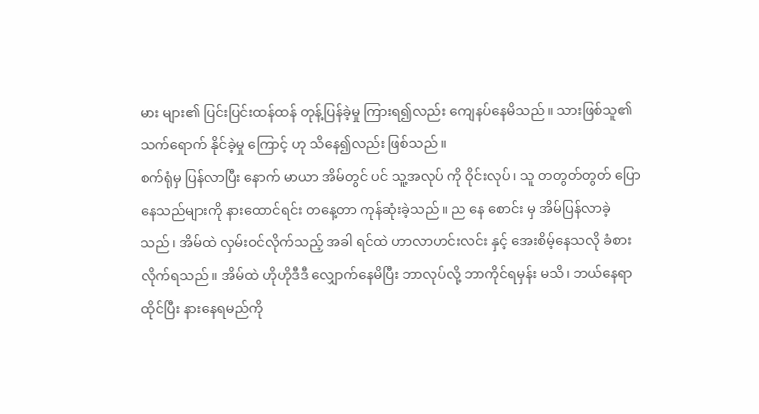မား များ၏ ပြင်းပြင်းထန်ထန် တုန့်ပြန်ခဲ့မှု ကြားရ၍လည်း ကျေနပ်နေမိသည်။ သားဖြစ်သူ၏ သက်ရောက် နိုင်ခဲ့မှု ကြောင့် ဟု သိနေ၍လည်း ဖြစ်သည်။
စက်ရုံမှ ပြန်လာပြီး နောက် မာယာ အိမ်တွင် ပင် သူ့အလုပ် ကို ဝိုင်းလုပ်၊ သူ တတွတ်တွတ် ပြောနေသည်များကို နားထောင်ရင်း တနေ့တာ ကုန်ဆုံးခဲ့သည်။ ည နေ စောင်း မှ အိမ်ပြန်လာခဲ့သည်၊ အိမ်ထဲ လှမ်းဝင်လိုက်သည့် အခါ ရင်ထဲ ဟာလာဟင်းလင်း နှင့် အေးစိမ့်နေသလို ခံစားလိုက်ရသည်။ အိမ်ထဲ ဟိုဟိုဒီဒီ လျှောက်နေမိပြီး ဘာလုပ်လို့ ဘာကိုင်ရမှန်း မသိ၊ ဘယ်နေရာ ထိုင်ပြီး နားနေရမည်ကို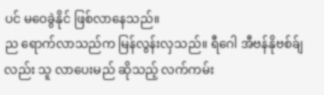ပင် မဝေခွဲနိုင် ဖြစ်လာနေသည်။
ည ရောက်လာသည်က မြန်လွန်းလှသည်။ ရီဂေါ အီဗန်နိုဗစ်ခ်ျလည်း သူ လာပေးမည် ဆိုသည့် လက်ကမ်း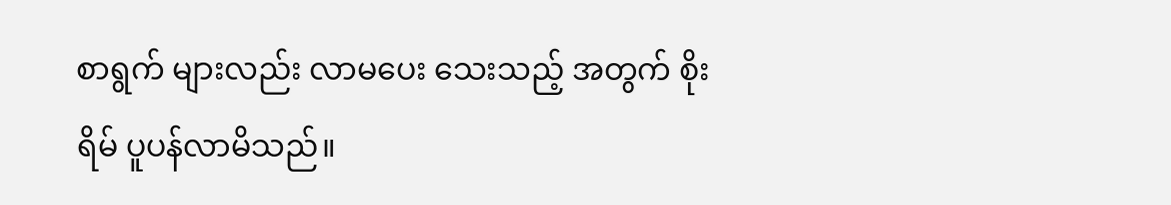စာရွက် များလည်း လာမပေး သေးသည့် အတွက် စိုးရိမ် ပူပန်လာမိသည်။